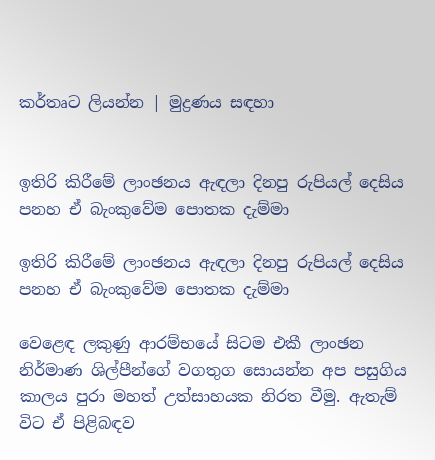කර්තෘට ලියන්න | මුද්‍රණය සඳහා


ඉතිරි කිරීමේ ලාංඡනය ඇඳලා දිනපු රුපියල් දෙසිය පනහ ඒ බැංකුවේම පොතක දැම්මා

ඉතිරි කිරීමේ ලාංඡනය ඇඳලා දිනපු රුපියල් දෙසිය පනහ ඒ බැංකුවේම පොතක දැම්මා

වෙළෙඳ ලකුණු ආරම්භයේ සිටම එකී ලාංඡන නිර්මාණ ශිල්පීන්ගේ වගතුග සොයන්න අප පසුගිය කාලය පුරා මහත් උත්සාහයක නිරත වීමු. ඇතැම් විට ඒ පිළිබඳව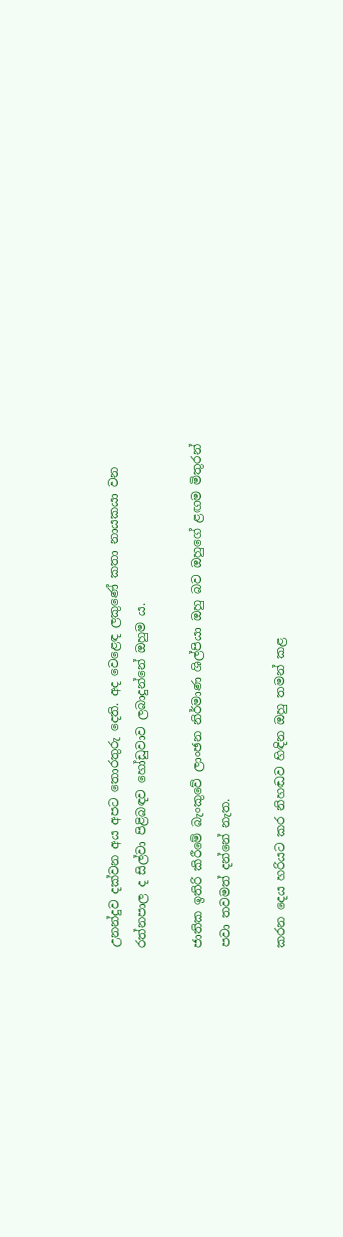උනන්දුව දක්වන අය අපට තොරතුරු දෙති. අද වෙළෙඳ ලකුණේ කතා නායකයා වන රත්නපාල ද සිල්වා පිළිබඳව හෝඩුවාව ලබාදුන්නේ ඔහුම ය.

ජාතික ඉතිරි කිරීමේ බැංකුවේ ලාංඡන නිර්මාණ ශිල්පියා ඔහු බව ඔහුගේ ළඟම මිතුරන් පවා තවමත් දන්නේ නැත.

කරන දෙය හරියට කර නිහඬව හිඳින ඔහු තමන් කළ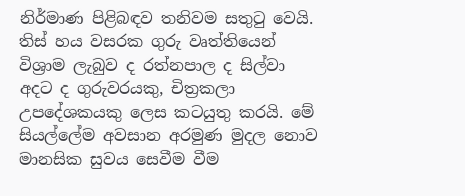නිර්මාණ පිළිබඳව තනිවම සතුටු වෙයි. තිස් හය වසරක ගුරු වෘත්තියෙන් විශ්‍රාම ලැබුව ද රත්නපාල ද සිල්වා අදට ද ගුරුවරයකු, චිත්‍රකලා උපදේශකයකු ලෙස කටයුතු කරයි‍. මේ සියල්ලේම අවසාන අරමුණ මුදල නොව මානසික සුවය සෙවීම වීම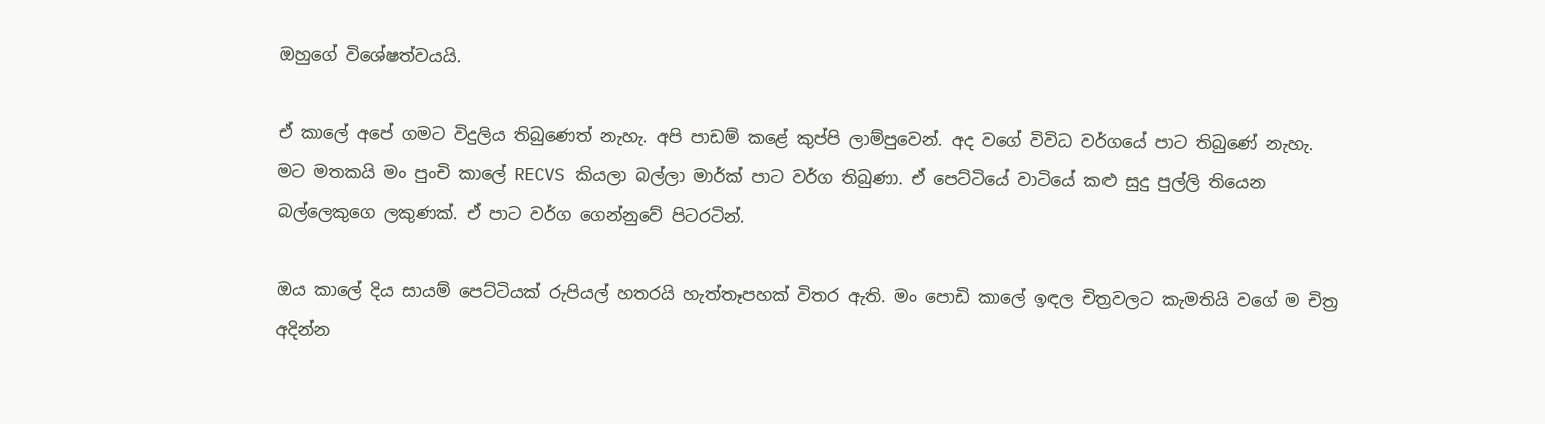ඔහුගේ විශේෂත්වයයි.

ඒ කාලේ අපේ ගමට විදුලිය තිබුණෙත් නැහැ. අපි පාඩම් කළේ කුප්පි ලාම්පුවෙන්. අද වගේ විවිධ වර්ගයේ පාට තිබුණේ නැහැ. මට මතකයි මං පුංචි කාලේ RECVS කියලා බල්ලා මාර්ක් පාට වර්ග තිබුණා. ඒ පෙට්ටියේ වාටියේ කළු සුදු පුල්ලි තියෙන බල්ලෙකුගෙ ලකුණක්. ඒ පාට වර්ග ගෙන්නුවේ පිටරටින්.

ඔය කාලේ ‍දිය සායම් පෙට්ටියක් රුපියල් හතරයි හැත්තෑපහක් විතර ඇති. මං පොඩි කාලේ ඉඳල චිත්‍රවලට කැමතියි වගේ ම චිත්‍ර අදින්න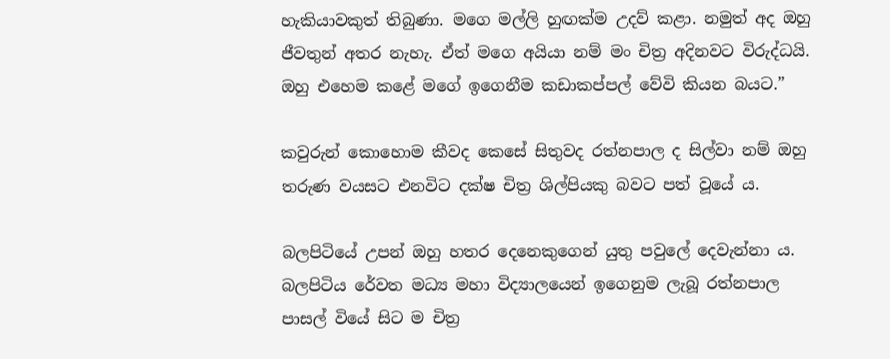හැකියාවකුත් තිබුණා. මගෙ මල්ලි හුඟක්ම උදව් කළා. නමුත් අද ඔහු ජීවතුන් අතර නැහැ. ඒත් මගෙ අයියා නම් මං චිත්‍ර අදිනවට විරුද්ධයි. ඔහු එහෙම කළේ මගේ ඉගෙනීම කඩාකප්පල් වේවි කියන බයට.”

කවුරුන් කොහොම කීවද කෙසේ සිතුවද රත්නපාල ද සිල්වා නම් ඔහු තරුණ වයසට එනවිට දක්ෂ චිත්‍ර ශිල්පියකු බවට පත් වූයේ ය.

බලපිටියේ උපන් ඔහු හතර දෙනෙකුගෙන් යුතු පවුලේ දෙවැන්නා ය. බලපිටිය රේවත මධ්‍ය මහා විද්‍යාලයෙන් ඉගෙනුම ලැබූ රත්නපාල පාසල් වියේ සිට ම චිත්‍ර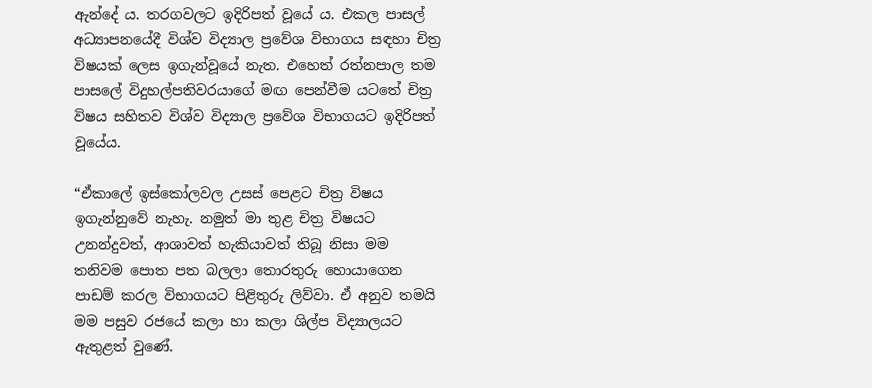ඇන්දේ ය. තරගවලට ඉදිරිපත් වූයේ ය. එකල පාසල් අධ්‍යාපනයේදී විශ්ව විද්‍යාල ප්‍රවේශ විභාගය සඳහා චිත්‍ර විෂයක් ලෙස ඉගැන්වූයේ නැත. එහෙත් රත්නපාල තම පාසලේ විදුහල්පතිවරයාගේ මඟ පෙන්වීම යටතේ චිත්‍ර විෂය සහිතව විශ්ව විද්‍යාල ප්‍රවේශ විභාගයට ඉදිරිපත් වූයේය.

“ඒකාලේ ඉස්කෝලවල උසස් පෙළට චිත්‍ර විෂය ඉගැන්නුවේ නැහැ. නමුත් මා තුළ චිත්‍ර විෂයට උනන්දුවත්, ආශාවත් හැකියාවත් තිබූ නිසා මම තනිවම පොත පත බලලා තොරතුරු හොයාගෙන පාඩම් කරල විභාගයට පිළිතුරු ලිව්වා. ඒ අනුව තමයි මම පසුව රජයේ කලා හා කලා ශිල්ප විද්‍යාලයට ඇතුළත් වුණේ.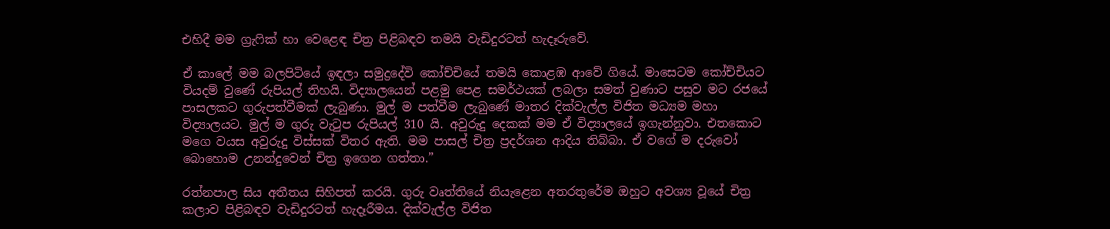එහිදී මම ග්‍රැෆික් හා වෙළෙඳ චිත්‍ර පිළිබඳව තමයි වැඩිදුරටත් හැදෑරුවේ.

ඒ කාලේ මම බලපිටියේ ඉඳලා සමුද්‍රදේවි කෝච්චියේ තමයි කොළඹ ආවේ ගියේ. මාසෙටම කෝච්චියට වියදම් වුණේ රුපියල් තිහයි‍. විද්‍යාලයෙන් පළමු පෙළ සමර්ථයක් ලබලා සමත් වුණාට පසුව මට රජයේ පාසලකට ගුරුපත්වීමක් ලැබුණා. මුල් ම පත්වීම ලැබුණේ මාතර දික්වැල්ල විජිත මධ්‍යම මහා විද්‍යාලයට. මුල් ම ගුරු වැටුප රුපියල් 310 යි. අවුරුදු දෙකක් මම ඒ විද්‍යාලයේ ඉගැන්නුවා. එතකොට මගෙ වයස අවුරුදු විස්සක් විතර ඇති. මම පාසල් චිත්‍ර ප්‍රදර්ශන ආදිය තිබ්බා. ඒ වගේ ම දරුවෝ බොහොම උනන්දුවෙන් චිත්‍ර ඉගෙන ගත්තා.”

රත්නපාල සිය අතීතය සිහිපත් කරයි. ගුරු වෘත්තියේ නියැළෙන අතරතු‍රේම ඔහුට අවශ්‍ය වූයේ චිත්‍ර කලාව පිළිබඳව වැඩිදුරටත් හැදෑරීමය. දික්වැල්ල විජිත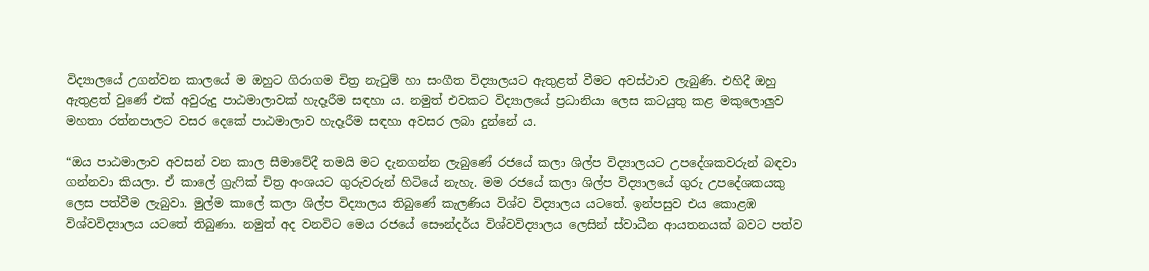විද්‍යාලයේ උගන්වන කාලයේ ම ඔහුට ගිරාගම චිත්‍ර නැටුම් හා සංගීත විද්‍යාලයට ඇතුළත් වීමට අවස්ථාව ලැබුණි. එහිදී ඔහු ඇතුළත් වුණේ එක් අවුරුදු පාඨමාලාවක් හැදෑරීම සඳහා ය. නමුත් එවකට විද්‍යාලයේ ප්‍රධානියා ලෙස කටයුතු කළ මකුලොලුව මහතා රත්නපාලට වසර දෙකේ පාඨමාලාව හැදෑරීම සඳහා අවසර ලබා දුන්නේ ය.

“ඔය පාඨමාලාව අවසන් වන කාල සීමාවේදී තමයි මට දැනගන්න ලැබුණේ රජයේ කලා ශිල්ප විද්‍යාලයට උපදේශකවරුන් බඳවා ගන්නවා කියලා. ඒ කාලේ ග්‍රැෆික් චිත්‍ර අංශයට ගුරුවරුන් හිටියේ නැහැ. මම ර‍ජයේ කලා ශිල්ප විද්‍යාලයේ ගුරු උපදේශකයකු ලෙස පත්වීම ලැබුවා. මුල්ම කාලේ කලා ශිල්ප විද්‍යාලය තිබුණේ කැලණිය විශ්ව විද්‍යාලය යටතේ. ඉන්පසුව එය කොළඹ විශ්වවිද්‍යාලය යටතේ තිබුණා. නමුත් අද වනවිට මෙය රජයේ සෞන්දර්ය විශ්වවිද්‍යාලය ලෙසින් ස්වාධීන ආයතනයක් බවට පත්ව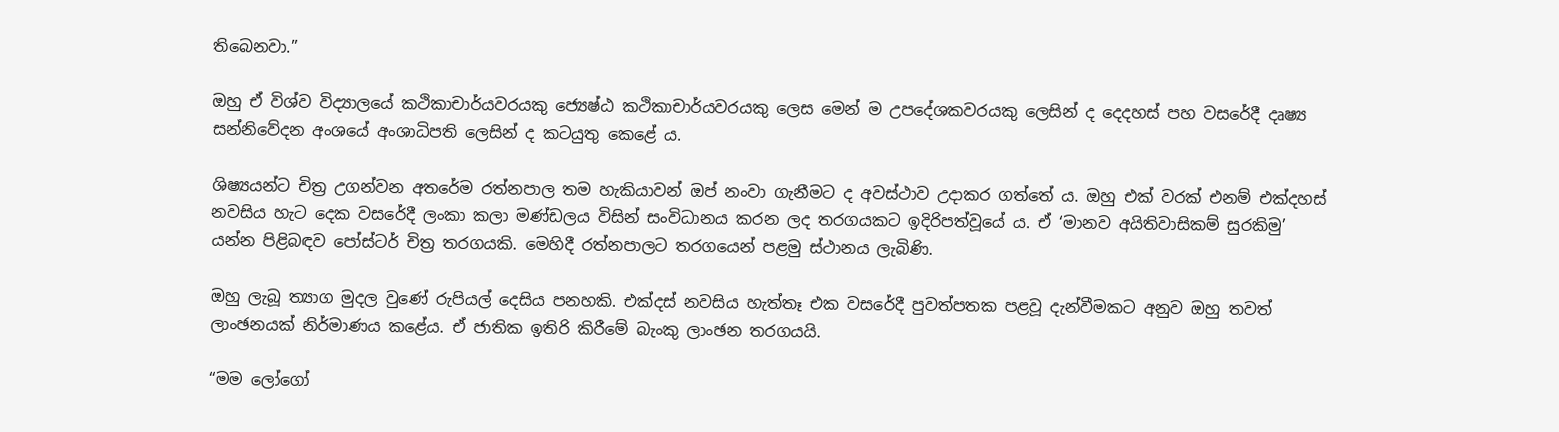තිබෙනවා.”

ඔහු ඒ විශ්ව විද්‍යාලයේ කථිකාචාර්යවරයකු ජ්‍යෙෂ්ඨ කථිකාචාර්යවරයකු ලෙස මෙන් ම උපදේශකවරයකු ලෙසින් ද දෙදහස් පහ වසරේදී දෘෂ්‍ය සන්නිවේදන අංශයේ අංශාධිපති ලෙසින් ද කටයුතු කෙළේ ය.

ශිෂ්‍යයන්ට චිත්‍ර උගන්වන අතරේම රත්නපාල තම හැකියාවන් ඔප් නංවා ගැනීමට ද අවස්ථාව උදාකර ගත්තේ ය. ඔහු එක් වරක් එනම් එක්දහස් නවසිය හැට දෙක වසරේදී ලංකා කලා මණ්ඩලය විසින් සංවිධානය කරන ලද තරගයකට ඉදිරිපත්වූයේ ය. ඒ ‘මානව අයිතිවාසිකම් සුරකිමු’ යන්න පිළිබඳව පෝස්ටර් චිත්‍ර තරගයකි. මෙහිදී රත්නපාලට තරගයෙන් පළමු ස්ථානය ලැබිණි.

ඔහු ලැබූ ත්‍යාග මුදල වුණේ රුපියල් දෙසිය පනහකි. එක්දස් නවසිය හැත්තෑ එක වසරේදී පුවත්පතක පළවූ දැන්වීමකට අනුව ඔහු තවත් ලාංඡනයක් නිර්මාණය කළේය. ඒ ජාතික ඉතිරි කිරීමේ බැංකු ලාංඡන තරගයයි.

“මම ලෝගෝ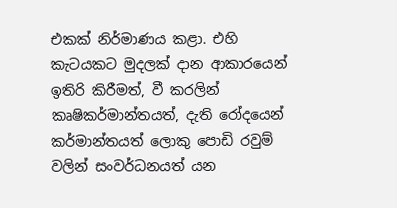එකක් නිර්මාණය කළා. එහි කැටයකට මුදලක් දාන ආකාරයෙන් ඉතිරි කිරීමත්, වී කරලින් කෘෂිකර්මාන්තයත්, දැති රෝදයෙන් කර්මාන්තයත් ලොකු පොඩි රවුම් වලින් සංවර්ධනයත් යන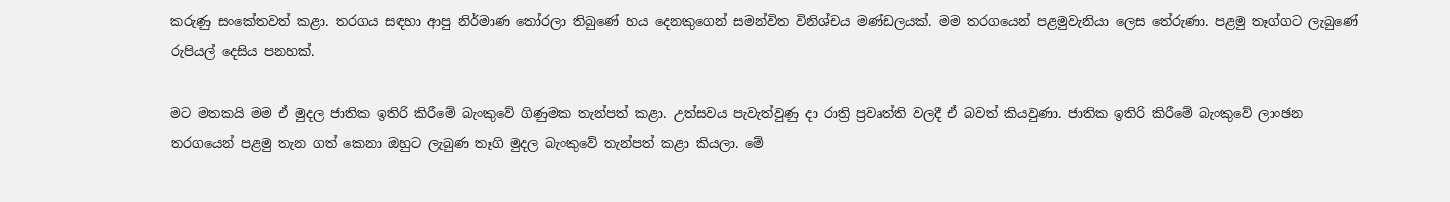කරුණු සංකේතවත් කළා. තරගය සඳහා ආපු නිර්මාණ තෝරලා තිබුණේ හය දෙනකුගෙන් සමන්විත විනිශ්චය මණ්ඩලයක්. මම තරගයෙන් පළමුවැනියා ලෙස තේරුණා. පළමු තෑග්ගට ලැබුණේ රුපියල් දෙසිය පනහක්.

මට මතකයි මම ඒ මුදල ජාතික ඉතිරි කිරීමේ බැංකුවේ ගිණුමක තැන්පත් කළා. උත්සවය පැවැත්වුණු දා රාත්‍රි ප්‍රවෘත්ති වලදී ඒ බවත් කියවුණා. ජාතික ඉතිරි කිරීමේ බැංකුවේ ලාංඡන තරගයෙන් පළමු තැන ගත් කෙනා ඔහුට ලැබුණ තෑගි මුදල බැංකුවේ තැන්පත් කළා කියලා. මේ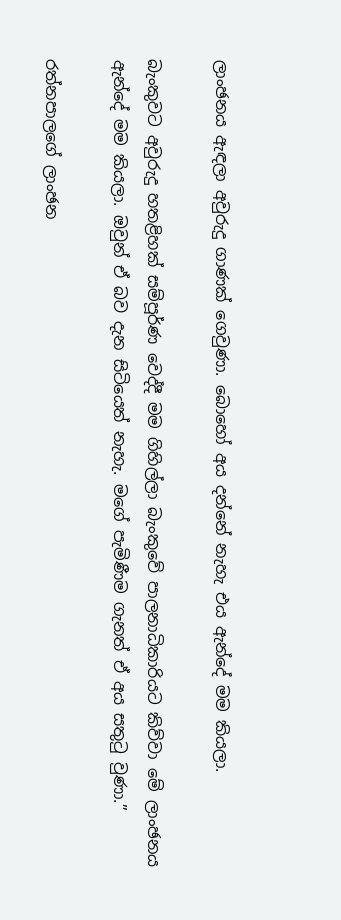ලාංඡනය ඇඳලා අවුරුදු ගාණක් ගෙවුණා. බොහෝ අය දන්නේ නැහැ එය ඇන්දේ මම කියලා.

බැංකුවට අවුරුදු හතළිහක් සම්පූර්ණ වෙද්දී මම ගිහිල්ලා බැංකුවේ පාලනාධිකාරියට කිව්වා මේ ලාංඡනය ඇන්දේ මම කියලා. ඔවුන් ඒ බව දැන සිටියෙත් නැහැ. මගේ පැමිණීම ගැනත් ඒ අය සතුටු වුණා.”

රත්නපාලගේ ලාංඡන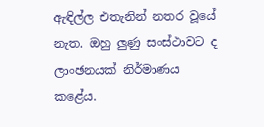ඇඳිල්ල එතැනින් නතර වූයේ නැත. ඔහු ලුණු සංස්ථාවට ද ලාංඡනයක් නිර්මාණය කළේය.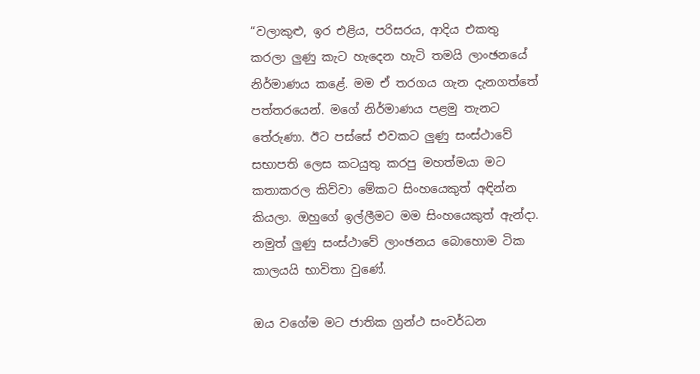“වලාකුළු, ඉර එළිය, පරිසරය, ආදිය එකතු කරලා ලුණු කැට හැදෙන හැටි තමයි ලාංඡනයේ නිර්මාණය කළේ. මම ඒ තරගය ගැන දැනගත්තේ පත්තරයෙන්. මගේ නිර්මාණය පළමු තැනට තේරුණා. ඊට පස්සේ එවකට ලුණු සංස්ථාවේ සභාපති ලෙස කටයුතු කරපු මහත්මයා මට කතාකරල කිව්වා මේකට සිංහයෙකුත් අඳින්න කියලා. ඔහුගේ ඉල්ලීමට මම සිංහයෙකුත් ඇන්දා. නමුත් ලුණු සංස්ථාවේ ලාංඡනය බොහොම ටික කාලයයි භාවිතා වුණේ.

ඔය වගේම මට ජාතික ග්‍රන්ථ සංවර්ධන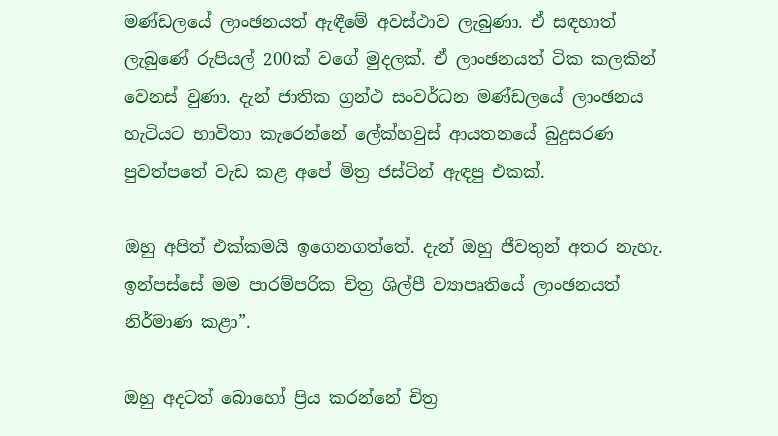මණ්ඩලයේ ලාංඡනයත් ඇඳීමේ අවස්ථාව ලැබුණා. ඒ සඳහාත් ලැබුණේ රුපියල් 200ක් වගේ මුදලක්. ඒ ලාංඡනයත් ටික කලකින් වෙනස් වුණා. දැන් ජාතික ග්‍රන්ථ සංවර්ධන මණ්ඩලයේ ලාංඡනය හැටියට භාවිතා කැරෙන්නේ ලේක්හවුස් ආයතනයේ බුදුසරණ පුවත්පතේ වැඩ කළ අපේ මිත්‍ර ජස්ටින් ඇඳපු එකක්.

ඔහු අපිත් එක්කමයි ඉගෙනගත්තේ. දැන් ඔහු ජීවතුන් අතර නැහැ. ඉන්පස්සේ මම පාරම්පරික චිත්‍ර ශිල්පී ව්‍යාපෘතියේ ලාංඡනයත් නිර්මාණ කළා”.

ඔහු අදටත් බොහෝ ප්‍රිය කරන්නේ චිත්‍ර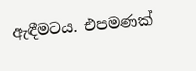ඇඳීමටය. එපමණක්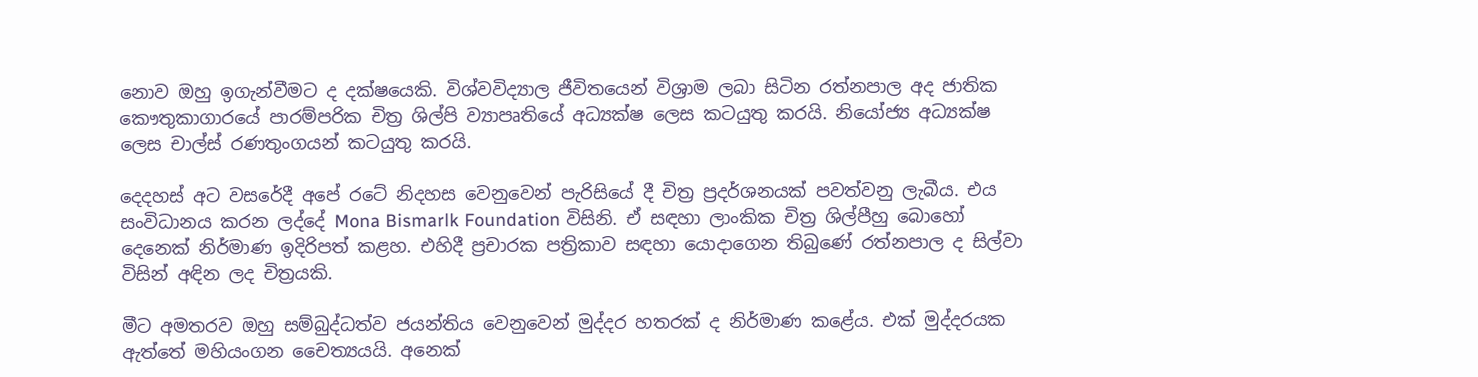නොව ඔහු ඉගැන්වීමට ද දක්ෂයෙකි. විශ්වවිද්‍යාල ජීවිතයෙන් විශ්‍රාම ලබා සිටින රත්නපාල අද ජාතික කෞතුකාගාරයේ පාරම්පරික චිත්‍ර ශිල්පි ව්‍යාපෘතියේ අධ්‍යක්ෂ ලෙස කටයුතු කරයි. නියෝජ්‍ය අධ්‍යක්ෂ ලෙස චාල්ස් රණතුංගයන් කටයුතු කරයි.

දෙදහස් අට වසරේදී අපේ රටේ නිදහස වෙනුවෙන් පැරිසියේ දී චිත්‍ර ප්‍රදර්ශනයක් පවත්වනු ලැබීය. එය සංවිධානය කරන ලද්දේ Mona Bismarlk Foundation විසිනි. ඒ සඳහා ලාංකික චිත්‍ර ශිල්පීහු බොහෝ දෙනෙක් නිර්මාණ ඉදිරිපත් කළහ. එහිදී ප්‍රචාරක පත්‍රිකාව සඳහා යොදාගෙන තිබුණේ රත්නපාල ද සිල්වා විසින් අඳින ලද චිත්‍රයකි.

මීට අමතරව ඔහු සම්බුද්ධත්ව ජයන්තිය වෙනුවෙන් මුද්දර හතරක් ද නිර්මාණ කළේය. එක් මුද්දරයක ඇත්තේ මහියංගන චෛත්‍යයයි. අනෙක්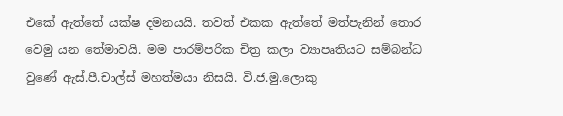එකේ ඇත්තේ යක්ෂ දමනයයි. තවත් එකක ඇත්තේ මත්පැනින් තොර වෙමු යන තේමාවයි. මම පාරම්පරික චිත්‍ර කලා ව්‍යාපෘතියට සම්බන්ධ වුණේ ඇස්.පී.චාල්ස් මහත්මයා නිසයි. වි.ජ.මු.ලොකු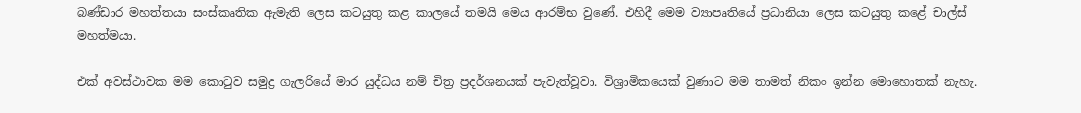බණ්ඩාර මහත්තයා සංස්කෘතික ඇමැති ලෙස කටයුතු කළ කාලයේ තමයි මෙය ආරම්භ වුණේ. එහිදී මෙම ව්‍යාපෘතියේ ප්‍රධානියා ලෙස කටයුතු කළේ චාල්ස් මහත්මයා.

එක් අවස්ථාවක මම කොටුව සමුද්‍ර ගැලරියේ මාර යුද්ධය නම් චිත්‍ර ප්‍රදර්ශනයක් පැවැත්වූවා. විශ්‍රාමි‍කයෙක් වුණාට මම තාමත් නිකං ඉන්න මොහොතක් නැහැ.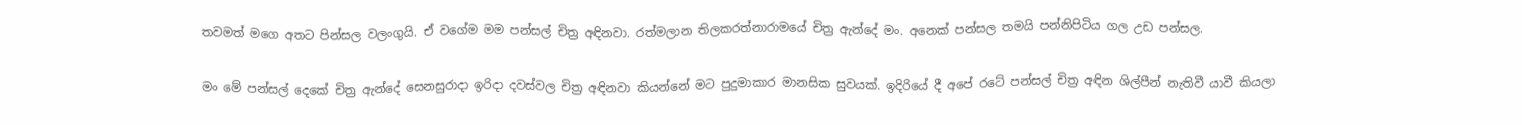තවමත් මගෙ අතට පින්සල වලංගුයි. ඒ වගේම මම පන්සල් චිත්‍ර අඳිනවා. රත්මලාන තිලකරත්නාරාමයේ චිත්‍ර ඇන්දේ මං. අනෙක් පන්සල තමයි පන්නිපිටිය ගල උඩ පන්සල.

මං මේ පන්සල් දෙකේ චිත්‍ර ඇන්දේ සෙනසුරාදා ඉරිදා දවස්වල චිත්‍ර අඳිනවා කියන්නේ මට පුදුමාකාර මානසික සුවයක්. ඉදිරියේ දී අපේ රටේ පන්සල් චිත්‍ර අඳින ශිල්පීන් නැතිවී යාවී කියලා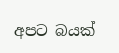අපට බයක්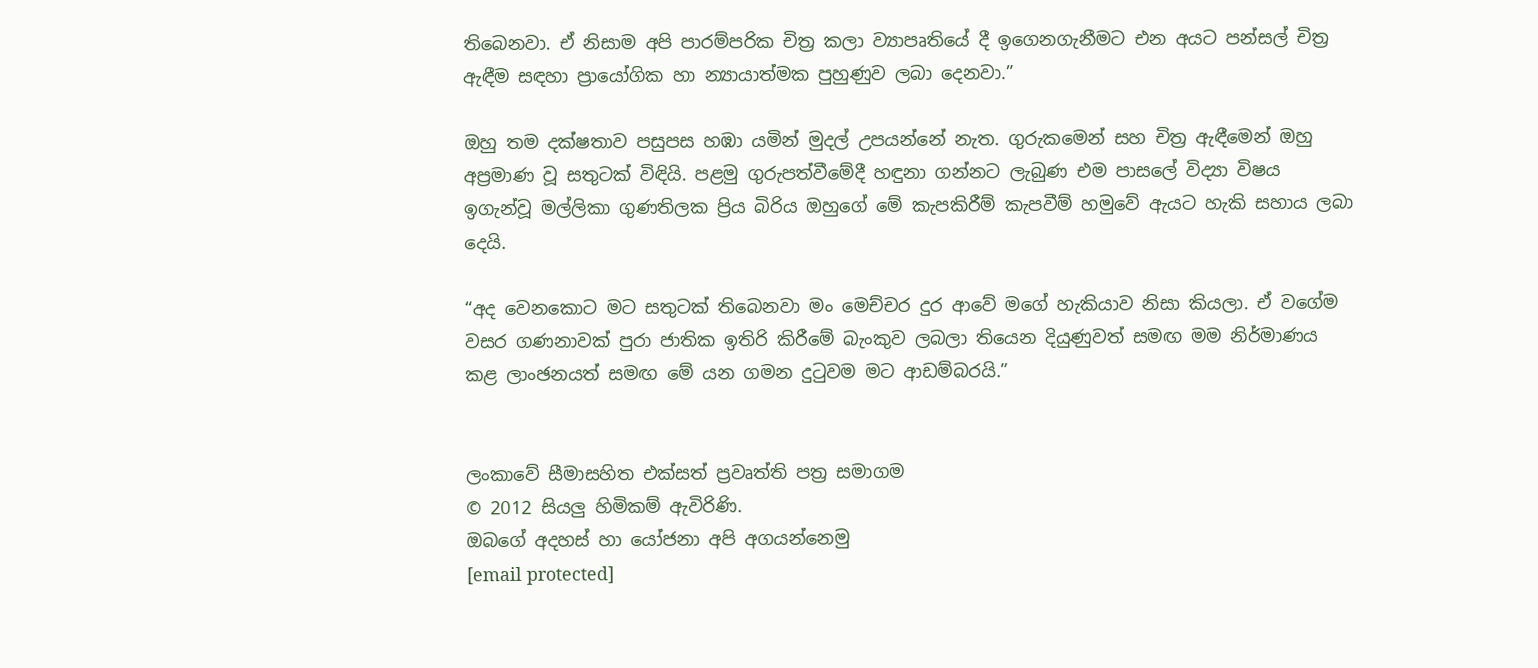තිබෙනවා. ඒ නිසාම අපි පාරම්පරික චිත්‍ර කලා ව්‍යාපෘතියේ දී ඉගෙනගැනීමට එන අයට පන්සල් චිත්‍ර ඇඳීම සඳහා ප්‍රායෝගික හා න්‍යායාත්මක පුහුණුව ලබා දෙනවා.”

ඔහු තම දක්ෂතාව පසුපස හඹා යමින් මුදල් උපයන්නේ නැත. ගුරුකමෙන් සහ චිත්‍ර ඇඳීමෙන් ඔහු අප්‍රමාණ වූ සතුටක් විඳියි. පළමු ගුරුපත්වීමේදී හඳුනා ගන්නට ලැබුණ එම පාසලේ විද්‍යා විෂය ඉගැන්වූ මල්ලිකා ගුණතිලක ප්‍රිය බිරිය ඔහුගේ මේ කැපකිරීම් කැපවීම් හමුවේ ඇයට හැකි සහාය ලබා දෙයි.

“අද වෙනකොට මට සතුටක් තිබෙනවා මං මෙච්චර දුර ආවේ මගේ හැකියාව නිසා කියලා. ඒ වගේම වසර ගණනාවක් පුරා ජාතික ඉතිරි කිරීමේ බැංකුව ලබලා තියෙන දියුණුවත් සමඟ මම නිර්මාණය කළ ලාංඡනයත් සමඟ මේ යන ගමන දුටුවම මට ආඩම්බරයි.”


ලංකාවේ සීමාසහිත එක්සත් ප්‍රවෘත්ති පත්‍ර සමාගම
© 2012 සියලු හිමිකම් ඇවිරිණි.
ඔබගේ අදහස් හා යෝජනා අපි අගයන්නෙමු
[email protected]